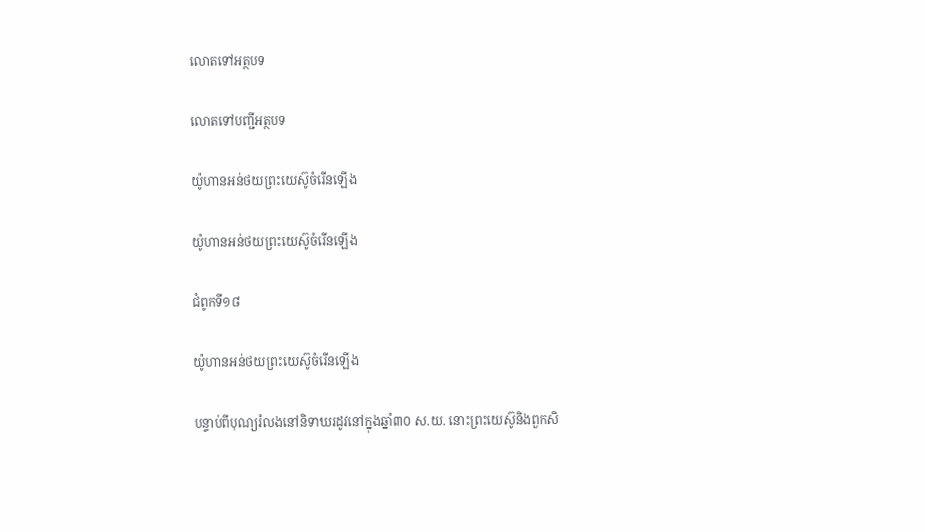លោតទៅអត្ថបទ

លោតទៅបញ្ជីអត្ថបទ

យ៉ូហានអន់ថយព្រះយេស៊ូចំរើនឡើង

យ៉ូហានអន់ថយព្រះយេស៊ូចំរើនឡើង

ជំពូកទី១៨

យ៉ូហានអន់ថយព្រះយេស៊ូចំរើនឡើង

បន្ទាប់ពីបុណ្យរំលងនៅនិទាឃរដូវនៅក្នុងឆ្នាំ៣០ ស.យ. នោះព្រះយេស៊ូនិងពួកសិ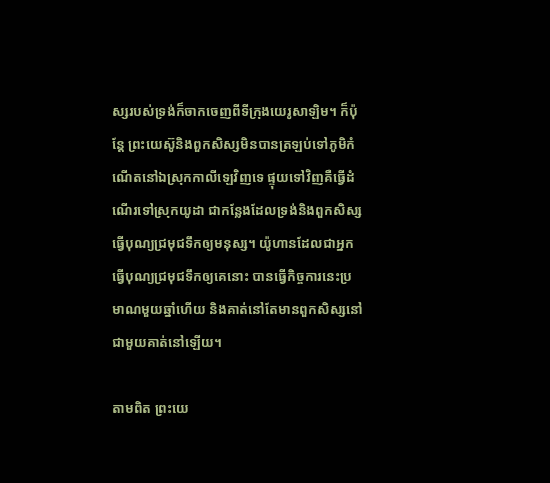ស្សរបស់ទ្រង់ក៏ចាកចេញពីទីក្រុងយេរូសាឡិម។ ក៏ប៉ុន្តែ ព្រះយេស៊ូនិងពួកសិស្សមិនបានត្រឡប់ទៅភូមិកំណើតនៅឯស្រុកកាលីឡេវិញទេ ផ្ទុយទៅវិញគឺធ្វើដំណើរទៅស្រុកយូដា ជាកន្លែងដែលទ្រង់និងពួកសិស្សធ្វើបុណ្យជ្រមុជទឹកឲ្យមនុស្ស។ យ៉ូហានដែលជាអ្នកធ្វើបុណ្យជ្រមុជទឹកឲ្យគេនោះ បានធ្វើកិច្ចការនេះប្រមាណមួយឆ្នាំហើយ និងគាត់នៅតែមានពួកសិស្សនៅជាមួយគាត់នៅឡើយ។

តាមពិត ព្រះយេ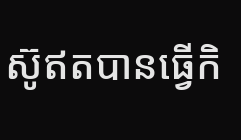ស៊ូឥតបានធ្វើកិ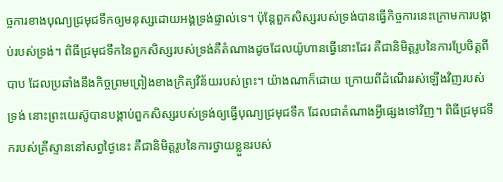ច្ចការខាងបុណ្យជ្រមុជទឹកឲ្យមនុស្សដោយអង្គទ្រង់ផ្ទាល់ទេ។ ប៉ុន្តែពួកសិស្សរបស់ទ្រង់បានធ្វើកិច្ចការនេះក្រោមការបង្គាប់របស់ទ្រង់។ ពិធីជ្រមុជទឹកនៃពួកសិស្សរបស់ទ្រង់គឺតំណាងដូចដែលយ៉ូហានធ្វើនោះដែរ គឺជានិមិត្តរូបនៃការប្រែចិត្តពីបាប ដែលប្រឆាំងនឹងកិច្ចព្រមព្រៀងខាងក្រិត្យវិន័យរបស់ព្រះ។ យ៉ាងណាក៏ដោយ ក្រោយពីដំណើររស់ឡើងវិញរបស់ទ្រង់ នោះព្រះយេស៊ូបានបង្គាប់ពួកសិស្សរបស់ទ្រង់ឲ្យធ្វើបុណ្យជ្រមុជទឹក ដែលជាតំណាងអ្វីផ្សេងទៅវិញ។ ពិធីជ្រមុជទឹករបស់គ្រីស្ទាននៅសព្វថ្ងៃនេះ គឺជានិមិត្តរូបនៃការថ្វាយខ្លួនរបស់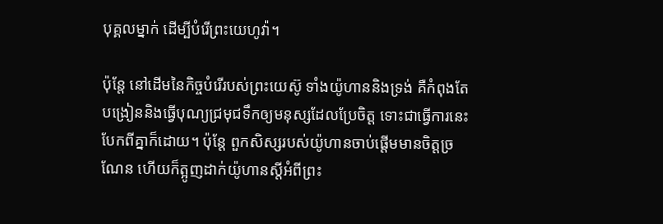បុគ្គលម្នាក់ ដើម្បីបំរើព្រះយេហូវ៉ា។

ប៉ុន្តែ នៅដើមនៃកិច្ចបំរើរបស់ព្រះយេស៊ូ ទាំងយ៉ូហាននិងទ្រង់ គឺកំពុងតែបង្រៀននិងធ្វើបុណ្យជ្រមុជទឹកឲ្យមនុស្សដែលប្រែចិត្ត ទោះជាធ្វើការនេះបែកពីគ្នាក៏ដោយ។ ប៉ុន្តែ ពួកសិស្សរបស់យ៉ូហានចាប់ផ្ដើមមានចិត្តច្រណែន ហើយក៏ត្អូញដាក់យ៉ូហានស្តីអំពីព្រះ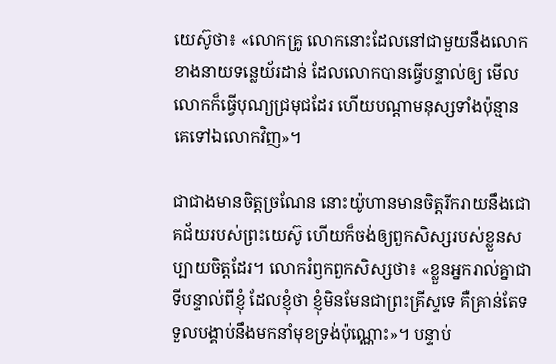យេស៊ូថា៖ «លោកគ្រូ លោកនោះដែលនៅជាមួយនឹងលោក ខាងនាយទន្លេយ័រដាន់ ដែលលោកបានធ្វើបន្ទាល់ឲ្យ មើល លោកក៏ធ្វើបុណ្យជ្រមុជដែរ ហើយបណ្ដាមនុស្សទាំងប៉ុន្មាន គេទៅឯលោកវិញ»។

ជាជាងមានចិត្តច្រណែន នោះយ៉ូហានមានចិត្តរីករាយនឹងជោគជ័យរបស់ព្រះយេស៊ូ ហើយក៏ចង់ឲ្យពួកសិស្សរបស់ខ្លួនសប្បាយចិត្តដែរ។ លោករំឭកពួកសិស្សថា៖ «ខ្លួនអ្នករាល់គ្នាជាទីបន្ទាល់ពីខ្ញុំ ដែលខ្ញុំថា ខ្ញុំមិនមែនជាព្រះគ្រីស្ទទេ គឺគ្រាន់តែទទួលបង្គាប់នឹងមកនាំមុខទ្រង់ប៉ុណ្ណោះ»។ បន្ទាប់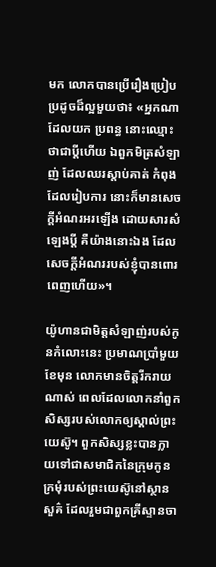មក លោកបានប្រើរឿងប្រៀបប្រដូចដ៏ល្អមួយថា៖ «អ្នកណាដែលយក ប្រពន្ធ នោះឈ្មោះថាជាប្ដីហើយ ឯពួកមិត្រសំឡាញ់ ដែលឈរស្ដាប់គាត់ កំពុងដែលរៀបការ នោះក៏មានសេចក្ដីអំណរអរឡើង ដោយសារសំឡេងប្ដី គឺយ៉ាងនោះឯង ដែលសេចក្ដីអំណររបស់ខ្ញុំបានពោរពេញហើយ»។

យ៉ូហានជាមិត្តសំឡាញ់របស់កូនកំលោះនេះ ប្រមាណប្រាំមួយខែមុន លោកមានចិត្តរីករាយណាស់ ពេលដែលលោកនាំពួកសិស្សរបស់លោកឲ្យស្គាល់ព្រះយេស៊ូ។ ពួកសិស្សខ្លះបានក្លាយទៅជាសមាជិកនៃក្រុមកូនក្រមុំរបស់ព្រះយេស៊ូនៅស្ថានសួគ៌ ដែលរួមជាពួកគ្រីស្ទានចា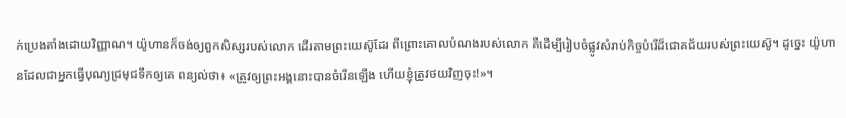ក់ប្រេងតាំងដោយវិញ្ញាណ។ យ៉ូហានក៏ចង់ឲ្យពួកសិស្សរបស់លោក ដើរតាមព្រះយេស៊ូដែរ ពីព្រោះគោលបំណងរបស់លោក គឺដើម្បីរៀបចំផ្លូវសំរាប់កិច្ចបំរើដ៏ជោគជ័យរបស់ព្រះយេស៊ូ។ ដូច្នេះ យ៉ូហានដែលជាអ្នកធ្វើបុណ្យជ្រមុជទឹកឲ្យគេ ពន្យល់ថា៖ «ត្រូវឲ្យព្រះអង្គនោះបានចំរើនឡើង ហើយខ្ញុំត្រូវថយវិញចុះ!»។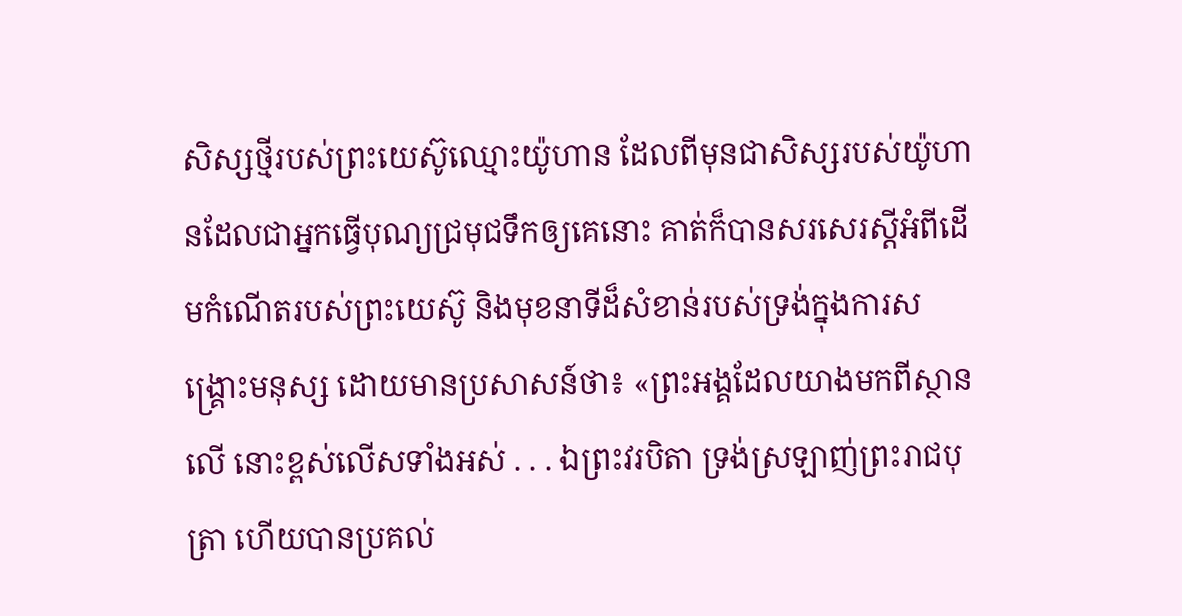សិស្សថ្មីរបស់ព្រះយេស៊ូឈ្មោះយ៉ូហាន ដែលពីមុនជាសិស្សរបស់យ៉ូហានដែលជាអ្នកធ្វើបុណ្យជ្រមុជទឹកឲ្យគេនោះ គាត់ក៏បានសរសេរស្តីអំពីដើមកំណើតរបស់ព្រះយេស៊ូ និងមុខនាទីដ៏សំខាន់របស់ទ្រង់ក្នុងការសង្គ្រោះមនុស្ស ដោយមានប្រសាសន៍ថា៖ «ព្រះអង្គដែលយាងមកពីស្ថានលើ នោះខ្ពស់លើសទាំងអស់ . . . ឯព្រះវរបិតា ទ្រង់ស្រឡាញ់ព្រះរាជបុត្រា ហើយបានប្រគល់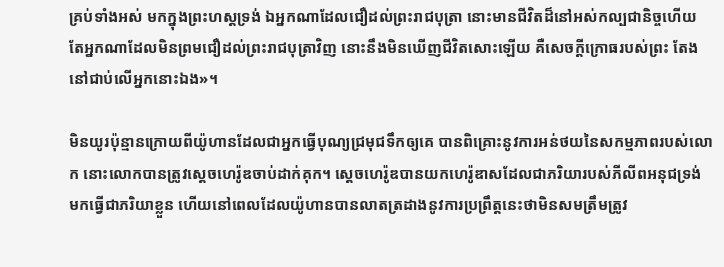គ្រប់ទាំងអស់ មកក្នុងព្រះហស្តទ្រង់ ឯអ្នកណាដែលជឿដល់ព្រះរាជបុត្រា នោះមានជីវិតដ៏នៅអស់កល្បជានិច្ចហើយ តែអ្នកណាដែលមិនព្រមជឿដល់ព្រះរាជបុត្រាវិញ នោះនឹងមិនឃើញជីវិតសោះឡើយ គឺសេចក្ដីក្រោធរបស់ព្រះ តែងនៅជាប់លើអ្នកនោះឯង»។

មិនយូរប៉ុន្មានក្រោយពីយ៉ូហានដែលជាអ្នកធ្វើបុណ្យជ្រមុជទឹកឲ្យគេ បានពិគ្រោះនូវការអន់ថយនៃសកម្មភាពរបស់លោក នោះលោកបានត្រូវស្តេចហេរ៉ូឌចាប់ដាក់គុក។ ស្តេចហេរ៉ូឌបានយកហេរ៉ូឌាសដែលជាភរិយារបស់ភីលីពអនុជទ្រង់ មកធ្វើជាភរិយាខ្លួន ហើយនៅពេលដែលយ៉ូហានបានលាតត្រដាងនូវការប្រព្រឹត្តនេះថាមិនសមត្រឹមត្រូវ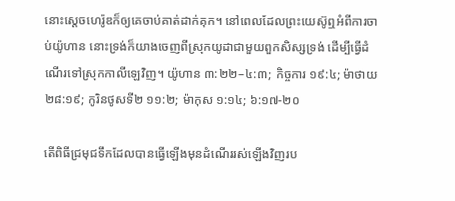នោះស្តេចហេរ៉ូឌក៏ឲ្យគេចាប់គាត់ដាក់គុក។ នៅពេលដែលព្រះយេស៊ូឮអំពីការចាប់យ៉ូហាន នោះទ្រង់ក៏យាងចេញពីស្រុកយូដាជាមួយពួកសិស្សទ្រង់ ដើម្បីធ្វើដំណើរទៅស្រុកកាលីឡេវិញ។ យ៉ូហាន ៣:២២–៤:៣; កិច្ចការ ១៩:៤; ម៉ាថាយ ២៨:១៩; កូរិនថូសទី២ ១១:២; ម៉ាកុស ១:១៤; ៦:១៧-២០

តើពិធីជ្រមុជទឹកដែលបានធ្វើឡើងមុនដំណើររស់ឡើងវិញរប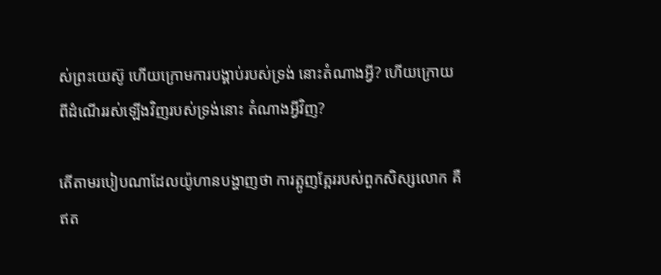ស់ព្រះយេស៊ូ ហើយក្រោមការបង្គាប់របស់ទ្រង់ នោះតំណាងអ្វី? ហើយក្រោយពីដំណើររស់ឡើងវិញរបស់ទ្រង់នោះ តំណាងអ្វីវិញ?

តើតាមរបៀបណាដែលយ៉ូហានបង្ហាញថា ការត្អូញត្អែររបស់ពួកសិស្សលោក គឺឥត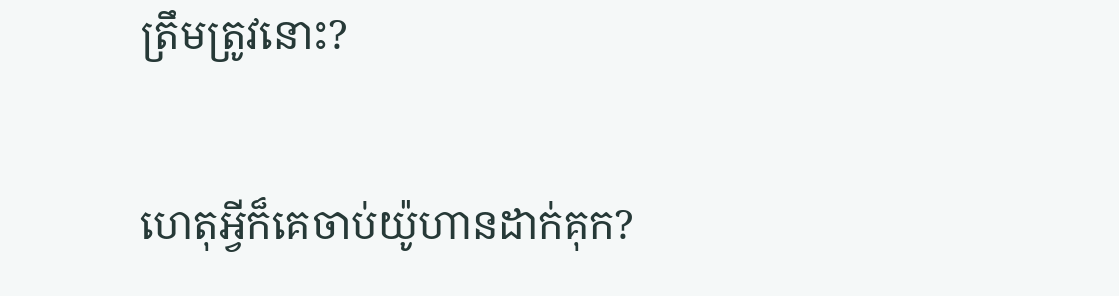ត្រឹមត្រូវនោះ?

ហេតុអ្វីក៏គេចាប់យ៉ូហានដាក់គុក?